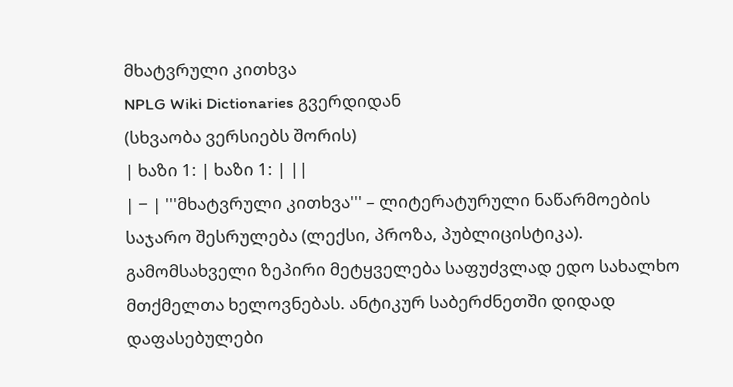მხატვრული კითხვა
NPLG Wiki Dictionaries გვერდიდან
(სხვაობა ვერსიებს შორის)
| ხაზი 1: | ხაზი 1: | ||
| − | '''მხატვრული კითხვა''' – ლიტერატურული ნაწარმოების საჯარო შესრულება (ლექსი, პროზა, პუბლიცისტიკა). გამომსახველი ზეპირი მეტყველება საფუძვლად ედო სახალხო მთქმელთა ხელოვნებას. ანტიკურ საბერძნეთში დიდად დაფასებულები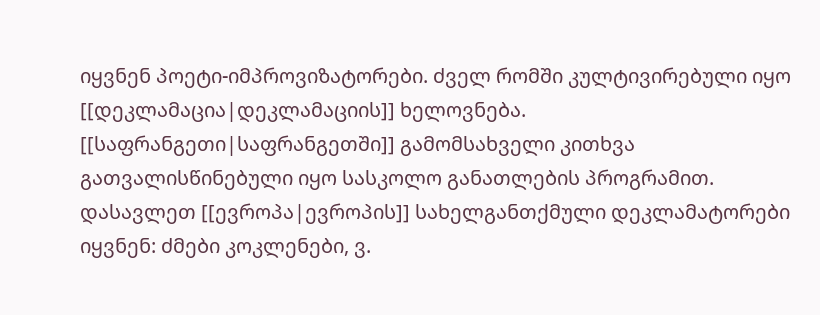იყვნენ პოეტი-იმპროვიზატორები. ძველ რომში კულტივირებული იყო [[დეკლამაცია|დეკლამაციის]] ხელოვნება. [[საფრანგეთი|საფრანგეთში]] გამომსახველი კითხვა გათვალისწინებული იყო სასკოლო განათლების პროგრამით. დასავლეთ [[ევროპა|ევროპის]] სახელგანთქმული დეკლამატორები იყვნენ: ძმები კოკლენები, ვ.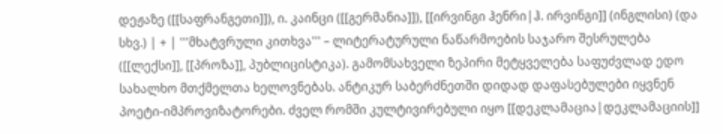დეჟაზე ([[საფრანგეთი]]), ი. კაინცი ([[გერმანია]]), [[ირვინგი ჰენრი|ჰ. ირვინგი]] (ინგლისი) (და სხვ.) | + | '''მხატვრული კითხვა''' – ლიტერატურული ნაწარმოების საჯარო შესრულება ([[ლექსი]], [[პროზა]], პუბლიცისტიკა). გამომსახველი ზეპირი მეტყველება საფუძვლად ედო სახალხო მთქმელთა ხელოვნებას. ანტიკურ საბერძნეთში დიდად დაფასებულები იყვნენ პოეტი-იმპროვიზატორები. ძველ რომში კულტივირებული იყო [[დეკლამაცია|დეკლამაციის]]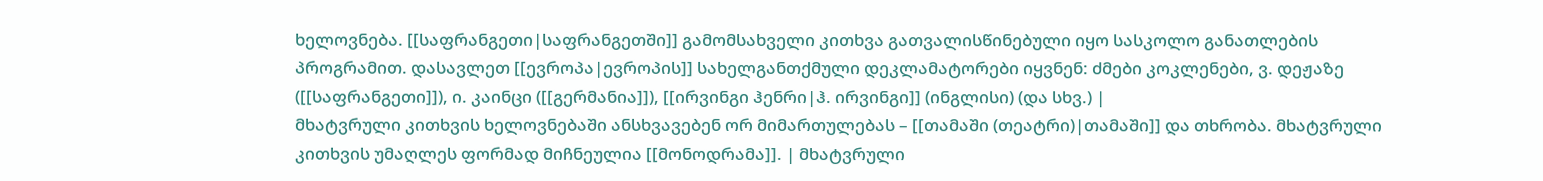ხელოვნება. [[საფრანგეთი|საფრანგეთში]] გამომსახველი კითხვა გათვალისწინებული იყო სასკოლო განათლების პროგრამით. დასავლეთ [[ევროპა|ევროპის]] სახელგანთქმული დეკლამატორები იყვნენ: ძმები კოკლენები, ვ. დეჟაზე ([[საფრანგეთი]]), ი. კაინცი ([[გერმანია]]), [[ირვინგი ჰენრი|ჰ. ირვინგი]] (ინგლისი) (და სხვ.) |
მხატვრული კითხვის ხელოვნებაში ანსხვავებენ ორ მიმართულებას – [[თამაში (თეატრი)|თამაში]] და თხრობა. მხატვრული კითხვის უმაღლეს ფორმად მიჩნეულია [[მონოდრამა]]. | მხატვრული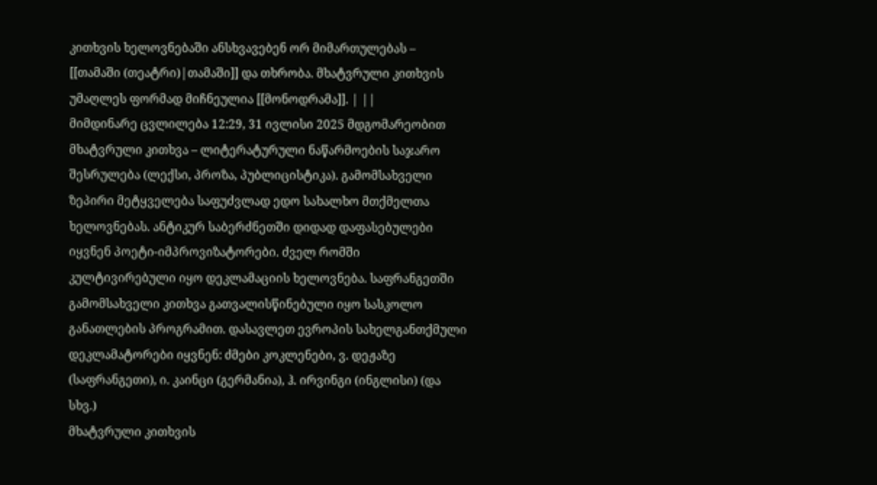კითხვის ხელოვნებაში ანსხვავებენ ორ მიმართულებას – [[თამაში (თეატრი)|თამაში]] და თხრობა. მხატვრული კითხვის უმაღლეს ფორმად მიჩნეულია [[მონოდრამა]]. | ||
მიმდინარე ცვლილება 12:29, 31 ივლისი 2025 მდგომარეობით
მხატვრული კითხვა – ლიტერატურული ნაწარმოების საჯარო შესრულება (ლექსი, პროზა, პუბლიცისტიკა). გამომსახველი ზეპირი მეტყველება საფუძვლად ედო სახალხო მთქმელთა ხელოვნებას. ანტიკურ საბერძნეთში დიდად დაფასებულები იყვნენ პოეტი-იმპროვიზატორები. ძველ რომში კულტივირებული იყო დეკლამაციის ხელოვნება. საფრანგეთში გამომსახველი კითხვა გათვალისწინებული იყო სასკოლო განათლების პროგრამით. დასავლეთ ევროპის სახელგანთქმული დეკლამატორები იყვნენ: ძმები კოკლენები, ვ. დეჟაზე (საფრანგეთი), ი. კაინცი (გერმანია), ჰ. ირვინგი (ინგლისი) (და სხვ.)
მხატვრული კითხვის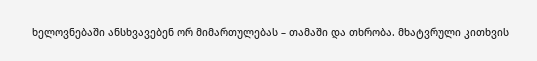ხელოვნებაში ანსხვავებენ ორ მიმართულებას – თამაში და თხრობა. მხატვრული კითხვის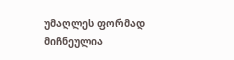უმაღლეს ფორმად მიჩნეულია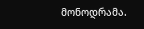მონოდრამა.